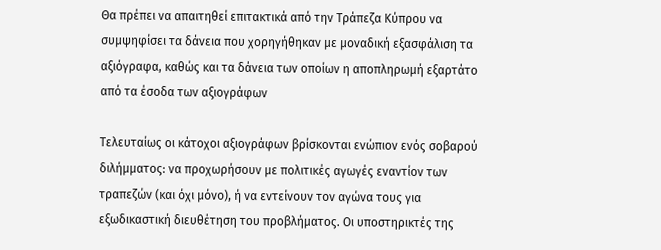Θα πρέπει να απαιτηθεί επιτακτικά από την Τράπεζα Κύπρου να συμψηφίσει τα δάνεια που χορηγήθηκαν με μοναδική εξασφάλιση τα αξιόγραφα, καθώς και τα δάνεια των οποίων η αποπληρωμή εξαρτάτο από τα έσοδα των αξιογράφων

Τελευταίως οι κάτοχοι αξιογράφων βρίσκονται ενώπιον ενός σοβαρού διλήμματος: να προχωρήσουν με πολιτικές αγωγές εναντίον των τραπεζών (και όχι μόνο), ή να εντείνουν τον αγώνα τους για εξωδικαστική διευθέτηση του προβλήματος. Οι υποστηρικτές της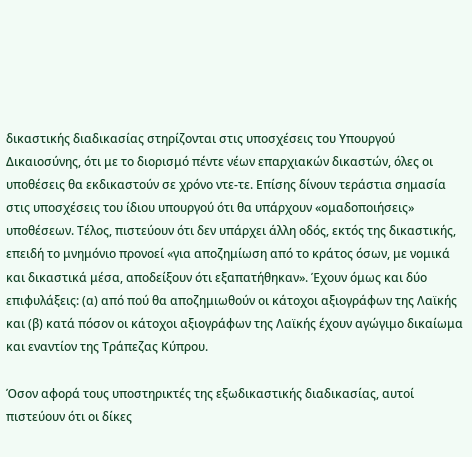δικαστικής διαδικασίας στηρίζονται στις υποσχέσεις του Υπουργού Δικαιοσύνης, ότι με το διορισμό πέντε νέων επαρχιακών δικαστών, όλες οι υποθέσεις θα εκδικαστούν σε χρόνο ντε-τε. Επίσης δίνουν τεράστια σημασία στις υποσχέσεις του ίδιου υπουργού ότι θα υπάρχουν «ομαδοποιήσεις» υποθέσεων. Τέλος, πιστεύουν ότι δεν υπάρχει άλλη οδός, εκτός της δικαστικής, επειδή το μνημόνιο προνοεί «για αποζημίωση από το κράτος όσων, με νομικά και δικαστικά μέσα, αποδείξουν ότι εξαπατήθηκαν». Έχουν όμως και δύο επιφυλάξεις: (α) από πού θα αποζημιωθούν οι κάτοχοι αξιογράφων της Λαϊκής και (β) κατά πόσον οι κάτοχοι αξιογράφων της Λαϊκής έχουν αγώγιμο δικαίωμα και εναντίον της Τράπεζας Κύπρου.

Όσον αφορά τους υποστηρικτές της εξωδικαστικής διαδικασίας, αυτοί πιστεύουν ότι οι δίκες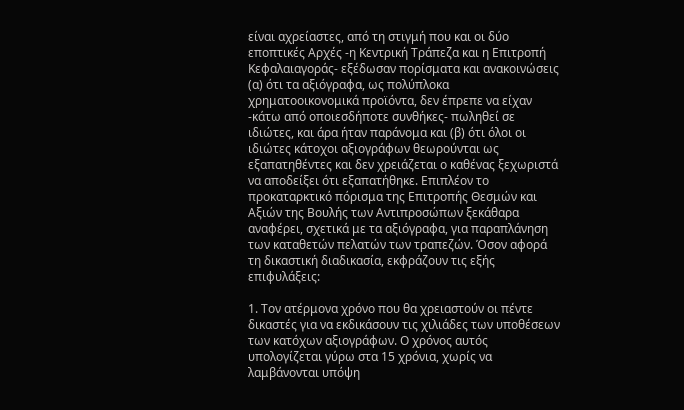είναι αχρείαστες, από τη στιγμή που και οι δύο εποπτικές Αρχές -η Κεντρική Τράπεζα και η Επιτροπή Κεφαλαιαγοράς- εξέδωσαν πορίσματα και ανακοινώσεις (α) ότι τα αξιόγραφα, ως πολύπλοκα χρηματοοικονομικά προϊόντα, δεν έπρεπε να είχαν -κάτω από οποιεσδήποτε συνθήκες- πωληθεί σε ιδιώτες, και άρα ήταν παράνομα και (β) ότι όλοι οι ιδιώτες κάτοχοι αξιογράφων θεωρούνται ως εξαπατηθέντες και δεν χρειάζεται ο καθένας ξεχωριστά να αποδείξει ότι εξαπατήθηκε. Επιπλέον το προκαταρκτικό πόρισμα της Επιτροπής Θεσμών και Αξιών της Βουλής των Αντιπροσώπων ξεκάθαρα αναφέρει, σχετικά με τα αξιόγραφα, για παραπλάνηση των καταθετών πελατών των τραπεζών. Όσον αφορά τη δικαστική διαδικασία, εκφράζουν τις εξής επιφυλάξεις:

1. Τον ατέρμονα χρόνο που θα χρειαστούν οι πέντε δικαστές για να εκδικάσουν τις χιλιάδες των υποθέσεων των κατόχων αξιογράφων. Ο χρόνος αυτός υπολογίζεται γύρω στα 15 χρόνια, χωρίς να λαμβάνονται υπόψη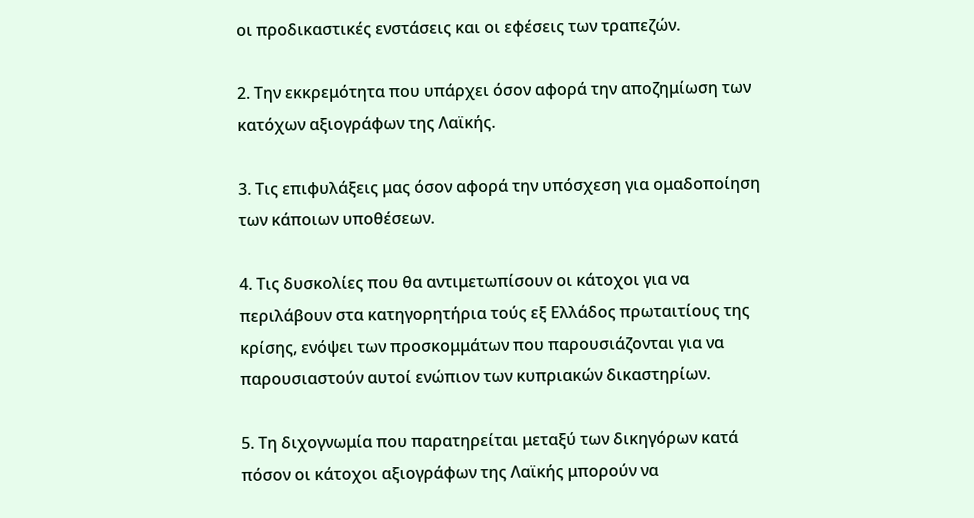οι προδικαστικές ενστάσεις και οι εφέσεις των τραπεζών.

2. Την εκκρεμότητα που υπάρχει όσον αφορά την αποζημίωση των κατόχων αξιογράφων της Λαϊκής.

3. Τις επιφυλάξεις μας όσον αφορά την υπόσχεση για ομαδοποίηση των κάποιων υποθέσεων.

4. Τις δυσκολίες που θα αντιμετωπίσουν οι κάτοχοι για να περιλάβουν στα κατηγορητήρια τούς εξ Ελλάδος πρωταιτίους της κρίσης, ενόψει των προσκομμάτων που παρουσιάζονται για να παρουσιαστούν αυτοί ενώπιον των κυπριακών δικαστηρίων.

5. Τη διχογνωμία που παρατηρείται μεταξύ των δικηγόρων κατά πόσον οι κάτοχοι αξιογράφων της Λαϊκής μπορούν να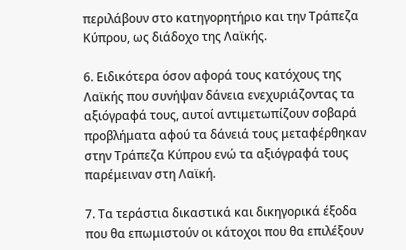περιλάβουν στο κατηγορητήριο και την Τράπεζα Κύπρου, ως διάδοχο της Λαϊκής.

6. Ειδικότερα όσον αφορά τους κατόχους της Λαϊκής που συνήψαν δάνεια ενεχυριάζοντας τα αξιόγραφά τους, αυτοί αντιμετωπίζουν σοβαρά προβλήματα αφού τα δάνειά τους μεταφέρθηκαν στην Τράπεζα Κύπρου ενώ τα αξιόγραφά τους παρέμειναν στη Λαϊκή.

7. Τα τεράστια δικαστικά και δικηγορικά έξοδα που θα επωμιστούν οι κάτοχοι που θα επιλέξουν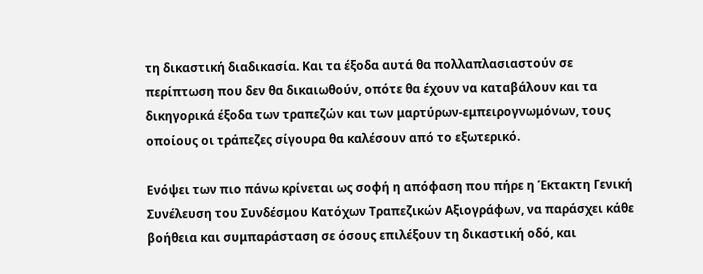τη δικαστική διαδικασία. Και τα έξοδα αυτά θα πολλαπλασιαστούν σε περίπτωση που δεν θα δικαιωθούν, οπότε θα έχουν να καταβάλουν και τα δικηγορικά έξοδα των τραπεζών και των μαρτύρων-εμπειρογνωμόνων, τους οποίους οι τράπεζες σίγουρα θα καλέσουν από το εξωτερικό.

Ενόψει των πιο πάνω κρίνεται ως σοφή η απόφαση που πήρε η Έκτακτη Γενική Συνέλευση του Συνδέσμου Κατόχων Τραπεζικών Αξιογράφων, να παράσχει κάθε βοήθεια και συμπαράσταση σε όσους επιλέξουν τη δικαστική οδό, και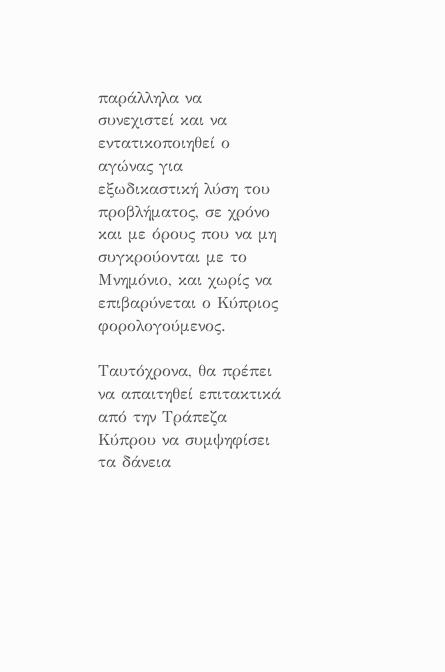παράλληλα να συνεχιστεί και να εντατικοποιηθεί ο αγώνας για εξωδικαστική λύση του προβλήματος, σε χρόνο και με όρους που να μη συγκρούονται με το Μνημόνιο, και χωρίς να επιβαρύνεται ο Κύπριος φορολογούμενος.

Ταυτόχρονα, θα πρέπει να απαιτηθεί επιτακτικά από την Τράπεζα Κύπρου να συμψηφίσει τα δάνεια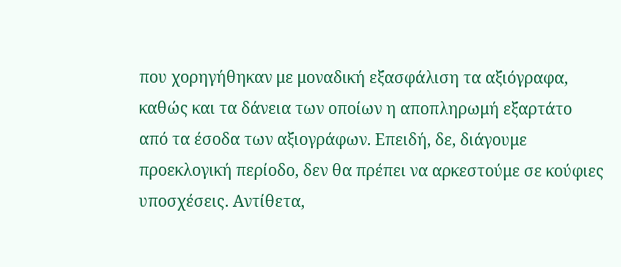που χορηγήθηκαν με μοναδική εξασφάλιση τα αξιόγραφα, καθώς και τα δάνεια των οποίων η αποπληρωμή εξαρτάτο από τα έσοδα των αξιογράφων. Επειδή, δε, διάγουμε προεκλογική περίοδο, δεν θα πρέπει να αρκεστούμε σε κούφιες υποσχέσεις. Αντίθετα,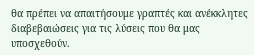θα πρέπει να απαιτήσουμε γραπτές και ανέκκλητες διαβεβαιώσεις για τις λύσεις που θα μας υποσχεθούν.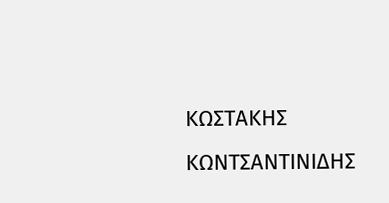ΚΩΣΤΑΚΗΣ ΚΩΝΤΣΑΝΤΙΝΙΔΗΣ